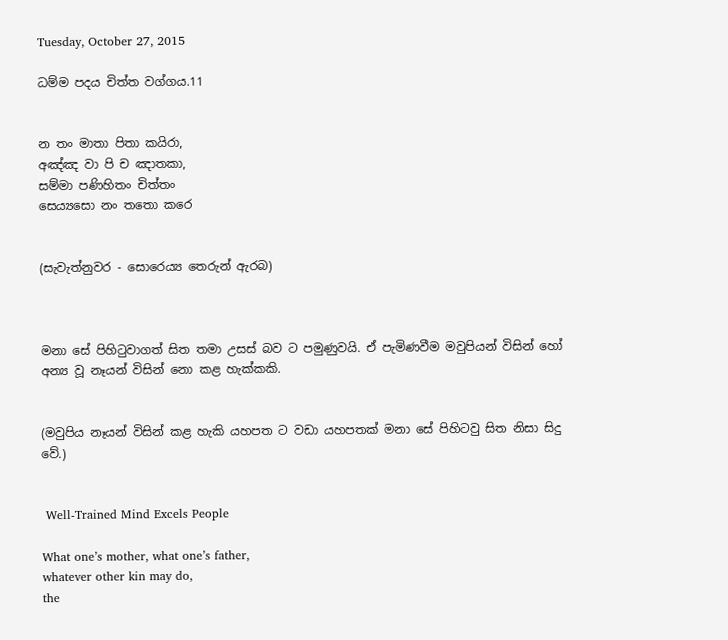Tuesday, October 27, 2015

ධම්ම පදය චිත්ත වග්ගය.11


න තං මාතා පිතා කයිරා,
අඤ්ඤ වා පි ච ඤාතකා,
සම්මා පණිහිතං චිත්තං
සෙය්‍යසො නං තතො කරෙ


(සැවැත්නුවර - සොරෙය්‍ය තෙරුන් ඇරබ)



මනා සේ පිහිටුවාගත් සිත තමා උසස් බව ට පමුණුවයි. ඒ පැමිණවීම මවුපියන් විසින් හෝ අන්‍ය වූ නෑයන් විසින් නො කළ හැක්කකි.


(මවුපිය නෑයන් විසින් කළ හැකි යහපත ට වඩා යහපතක් මනා සේ පිහිටවු සිත නිසා සිදු වේ.)


 Well-Trained Mind Excels People

What one’s mother, what one’s father,
whatever other kin may do,
the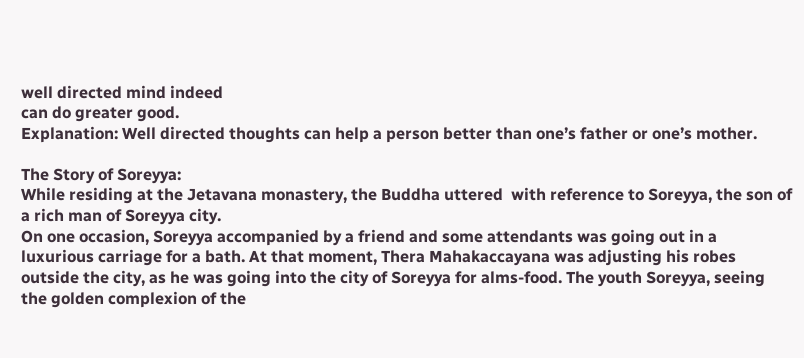well directed mind indeed
can do greater good.
Explanation: Well directed thoughts can help a person better than one’s father or one’s mother.

The Story of Soreyya:
While residing at the Jetavana monastery, the Buddha uttered  with reference to Soreyya, the son of a rich man of Soreyya city.
On one occasion, Soreyya accompanied by a friend and some attendants was going out in a luxurious carriage for a bath. At that moment, Thera Mahakaccayana was adjusting his robes outside the city, as he was going into the city of Soreyya for alms-food. The youth Soreyya, seeing the golden complexion of the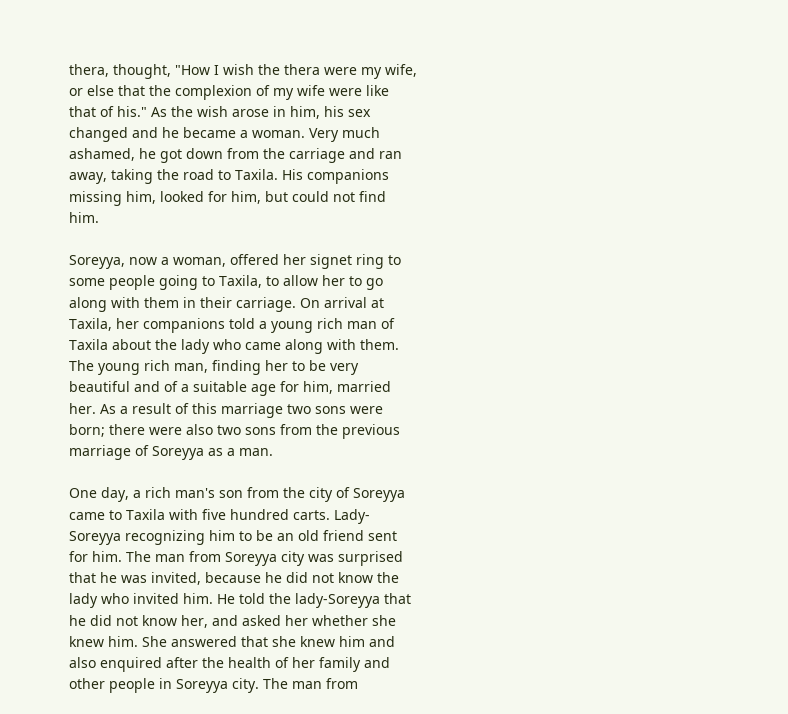thera, thought, "How I wish the thera were my wife, or else that the complexion of my wife were like that of his." As the wish arose in him, his sex changed and he became a woman. Very much ashamed, he got down from the carriage and ran away, taking the road to Taxila. His companions missing him, looked for him, but could not find him.

Soreyya, now a woman, offered her signet ring to some people going to Taxila, to allow her to go along with them in their carriage. On arrival at Taxila, her companions told a young rich man of Taxila about the lady who came along with them. The young rich man, finding her to be very beautiful and of a suitable age for him, married her. As a result of this marriage two sons were born; there were also two sons from the previous marriage of Soreyya as a man.

One day, a rich man's son from the city of Soreyya came to Taxila with five hundred carts. Lady-Soreyya recognizing him to be an old friend sent for him. The man from Soreyya city was surprised that he was invited, because he did not know the lady who invited him. He told the lady-Soreyya that he did not know her, and asked her whether she knew him. She answered that she knew him and also enquired after the health of her family and other people in Soreyya city. The man from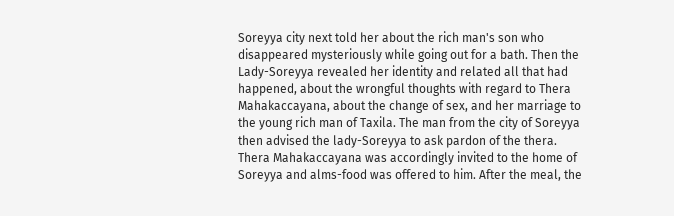Soreyya city next told her about the rich man's son who disappeared mysteriously while going out for a bath. Then the Lady-Soreyya revealed her identity and related all that had happened, about the wrongful thoughts with regard to Thera Mahakaccayana, about the change of sex, and her marriage to the young rich man of Taxila. The man from the city of Soreyya then advised the lady-Soreyya to ask pardon of the thera. Thera Mahakaccayana was accordingly invited to the home of Soreyya and alms-food was offered to him. After the meal, the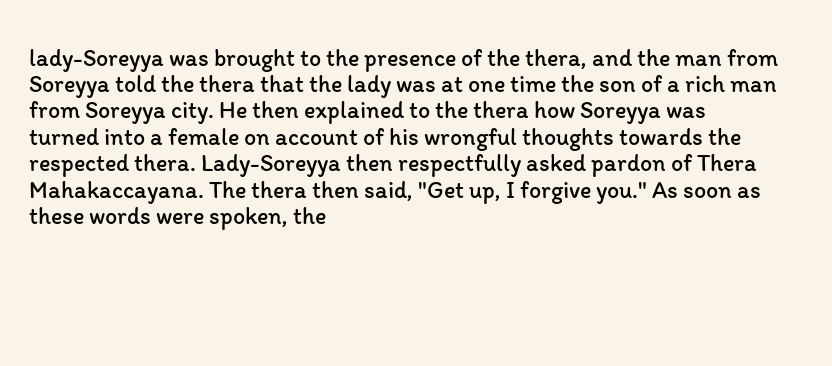lady-Soreyya was brought to the presence of the thera, and the man from Soreyya told the thera that the lady was at one time the son of a rich man from Soreyya city. He then explained to the thera how Soreyya was turned into a female on account of his wrongful thoughts towards the respected thera. Lady-Soreyya then respectfully asked pardon of Thera Mahakaccayana. The thera then said, "Get up, I forgive you." As soon as these words were spoken, the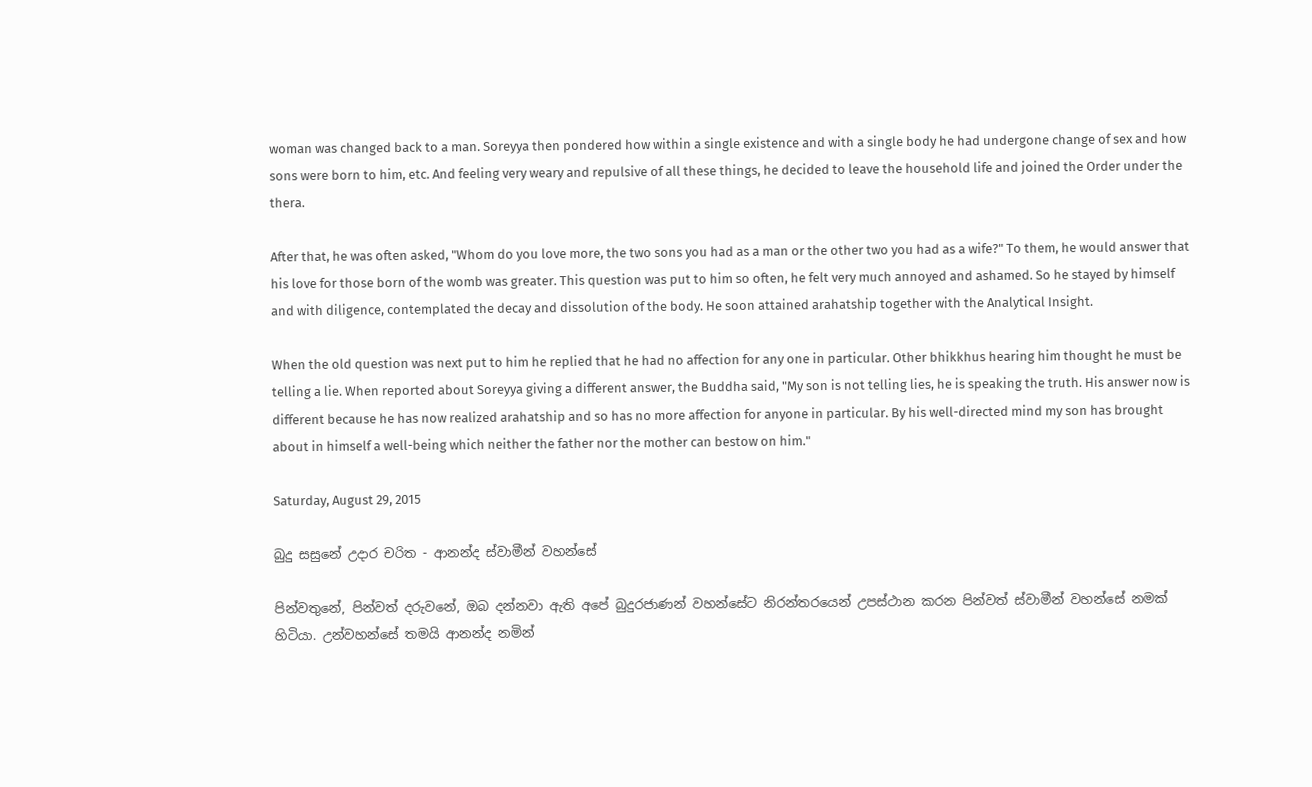woman was changed back to a man. Soreyya then pondered how within a single existence and with a single body he had undergone change of sex and how sons were born to him, etc. And feeling very weary and repulsive of all these things, he decided to leave the household life and joined the Order under the thera.

After that, he was often asked, "Whom do you love more, the two sons you had as a man or the other two you had as a wife?" To them, he would answer that his love for those born of the womb was greater. This question was put to him so often, he felt very much annoyed and ashamed. So he stayed by himself and with diligence, contemplated the decay and dissolution of the body. He soon attained arahatship together with the Analytical Insight.

When the old question was next put to him he replied that he had no affection for any one in particular. Other bhikkhus hearing him thought he must be telling a lie. When reported about Soreyya giving a different answer, the Buddha said, "My son is not telling lies, he is speaking the truth. His answer now is different because he has now realized arahatship and so has no more affection for anyone in particular. By his well-directed mind my son has brought about in himself a well-being which neither the father nor the mother can bestow on him."

Saturday, August 29, 2015

බුදු සසුනේ උදාර චරිත - ආනන්ද ස්වාමීන් වහන්සේ

පින්වතුනේ, පින්වත් දරුවනේ, ඔබ දන්නවා ඇති අපේ බුදුරජාණන් වහන්සේට නිරන්තරයෙන් උපස්ථාන කරන පින්වත් ස්වාමීන් වහන්සේ නමක් හිටියා. උන්වහන්සේ තමයි ආනන්ද නමින්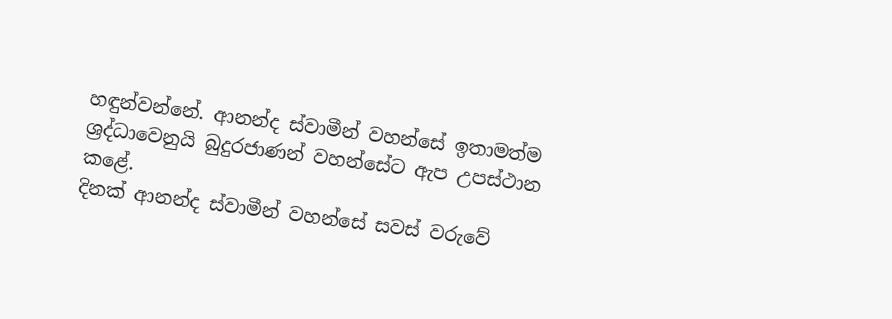හඳුන්වන්නේ. ආනන්ද ස්වාමීන් වහන්සේ ඉතාමත්ම ශ්‍රද්ධාවෙනුයි බුදුරජාණන් වහන්සේට ඇප උපස්ථාන කළේ.
දිනක් ආනන්ද ස්වාමීන් වහන්සේ සවස් වරුවේ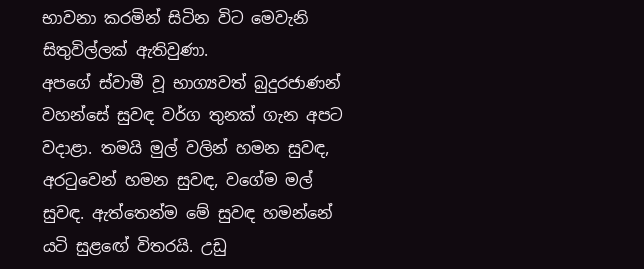භාවනා කරමින් සිටින විට මෙවැනි සිතුවිල්ලක් ඇතිවුණා.
අපගේ ස්වාමී වූ භාග්‍යවත් බුදුරජාණන් වහන්සේ සුවඳ වර්ග තුනක් ගැන අපට වදාළා. තමයි මුල් වලින් හමන සුවඳ, අරටුවෙන් හමන සුවඳ, වගේම මල් සුවඳ. ඇත්තෙන්ම මේ සුවඳ හමන්නේ යටි සුළඟේ විතරයි. උඩු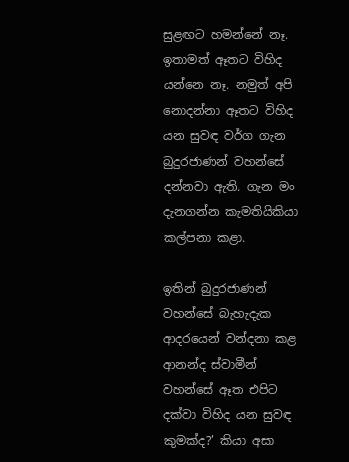සුළඟට හමන්නේ නෑ. ඉතාමත් ඈතට විහිද යන්නෙ නෑ. නමුත් අපි නොදන්නා ඈතට විහිද යන සුවඳ වර්ග ගැන බුදුරජාණන් වහන්සේ දන්නවා ඇති. ගැන මං දැනගන්න කැමතියිකියා කල්පනා කළා.

ඉතින් බුදුරජාණන් වහන්සේ බැහැදැක ආදරයෙන් වන්දනා කළ ආනන්ද ස්වාමීන් වහන්සේ ඈත එපිට දක්වා විහිද යන සුවඳ කුමක්ද?’ කියා අසා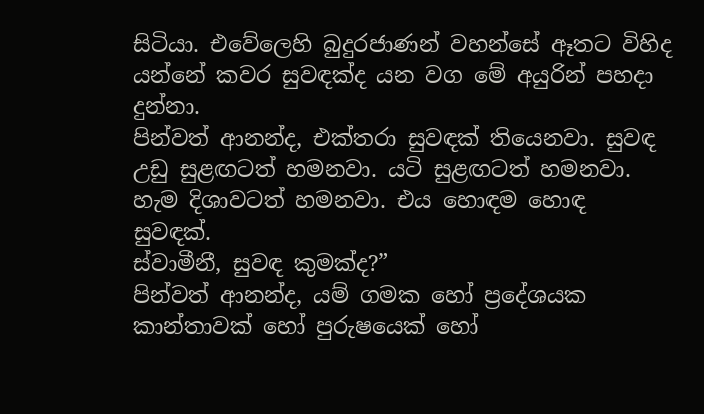සිටියා. එවේලෙහි බුදුරජාණන් වහන්සේ ඈතට විහිද යන්නේ කවර සුවඳක්ද යන වග මේ අයුරින් පහදා දුන්නා.
පින්වත් ආනන්ද, එක්තරා සුවඳක් තියෙනවා. සුවඳ උඩු සුළඟටත් හමනවා. යටි සුළඟටත් හමනවා. හැම දිශාවටත් හමනවා. එය හොඳම හොඳ සුවඳක්.
ස්වාමීනී, සුවඳ කුමක්ද?”
පින්වත් ආනන්ද, යම් ගමක හෝ ප්‍රදේශයක කාන්තාවක් හෝ පුරුෂයෙක් හෝ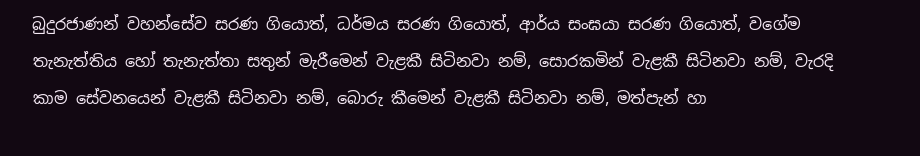බුදුරජාණන් වහන්සේව සරණ ගියොත්, ධර්මය සරණ ගියොත්, ආර්ය සංඝයා සරණ ගියොත්, වගේම තැනැත්තිය හෝ තැනැත්තා සතුන් මැරීමෙන් වැළකී සිටිනවා නම්, සොරකමින් වැළකී සිටිනවා නම්, වැරදි කාම සේවනයෙන් වැළකී සිටිනවා නම්, බොරු කීමෙන් වැළකී සිටිනවා නම්, මත්පැන් හා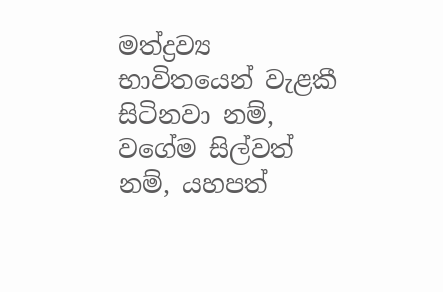මත්ද්‍රව්‍ය භාවිතයෙන් වැළකී සිටිනවා නම්, වගේම සිල්වත් නම්, යහපත්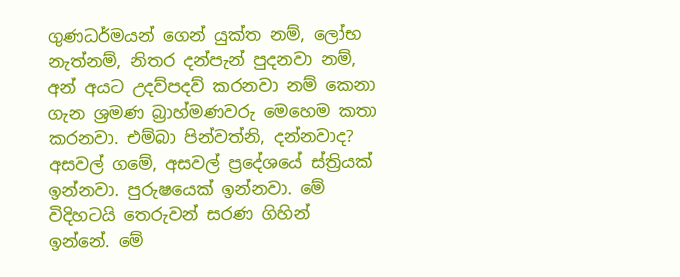ගුණධර්මයන් ගෙන් යුක්ත නම්, ලෝභ නැත්නම්, නිතර දන්පැන් පුදනවා නම්, අන් අයට උදව්පදව් කරනවා නම් කෙනා ගැන ශ්‍රමණ බ්‍රාහ්මණවරු මෙහෙම කතා කරනවා. එම්බා පින්වත්නි, දන්නවාද? අසවල් ගමේ, අසවල් ප්‍රදේශයේ ස්ත්‍රියක් ඉන්නවා. පුරුෂයෙක් ඉන්නවා. මේ විදිහටයි තෙරුවන් සරණ ගිහින් ඉන්නේ. මේ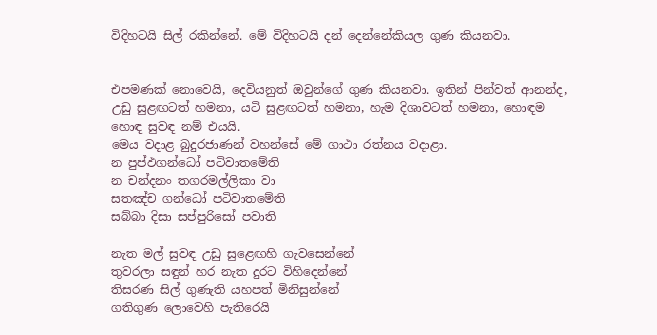විදිහටයි සිල් රකින්නේ. මේ විදිහටයි දන් දෙන්නේකියල ගුණ කියනවා.


එපමණක් නොවෙයි, දෙවියනුත් ඔවුන්ගේ ගුණ කියනවා. ඉතින් පින්වත් ආනන්ද, උඩු සුළඟටත් හමනා, යටි සුළඟටත් හමනා, හැම දිශාවටත් හමනා, හොඳම හොඳ සුවඳ නම් එයයි.
මෙය වදාළ බුදුරජාණන් වහන්සේ මේ ගාථා රත්නය වදාළා.
න පුප්ඵගන්ධෝ පටිවාතමේති
න චන්දනං තගරමල්ලිකා වා
සතඤ්ච ගන්ධෝ පටිවාතමේති
සබ්බා දිසා සප්පුරිසෝ පවාති

නැත මල් සුවඳ උඩු සුළෙඟහි ගැවසෙන්නේ
තුවරලා සඳුන් හර නැත දුරට විහිදෙන්නේ
තිසරණ සිල් ගුණැති යහපත් මිනිසුන්නේ
ගතිගුණ ලොවෙහි පැතිරෙයි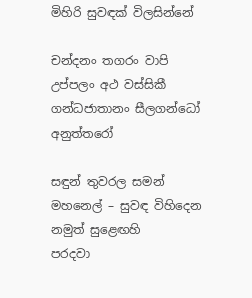මිහිරි සුවඳක් විලසින්නේ

චන්දනං තගරං වාපි උප්පලං අථ වස්සිකී
ගන්ධජාතානං සීලගන්ධෝ අනුත්තරෝ

සඳුන් තුවරල සමන් මහනෙල් – සුවඳ විහිදෙන නමුත් සුළෙඟහි
පරදවා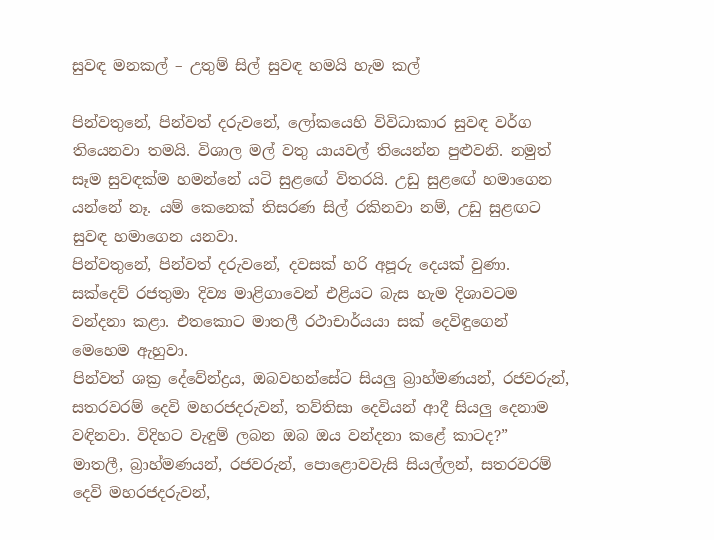සුවඳ මනකල් – උතුම් සිල් සුවඳ හමයි හැම කල්

පින්වතුනේ, පින්වත් දරුවනේ, ලෝකයෙහි විවිධාකාර සුවඳ වර්ග තියෙනවා තමයි. විශාල මල් වතු යායවල් තියෙන්න පුළුවනි. නමුත් සෑම සුවඳක්ම හමන්නේ යටි සුළඟේ විතරයි. උඩු සුළඟේ හමාගෙන යන්නේ නෑ. යම් කෙනෙක් තිසරණ සිල් රකිනවා නම්, උඩු සුළඟට සුවඳ හමාගෙන යනවා.
පින්වතුනේ, පින්වත් දරුවනේ, දවසක් හරි අපූරු දෙයක් වුණා. සක්දෙව් රජතුමා දිව්‍ය මාළිගාවෙන් එළියට බැස හැම දිශාවටම වන්දනා කළා. එතකොට මාතලී රථාචාර්යයා සක් දෙවිඳුගෙන් මෙහෙම ඇහුවා.
පින්වත් ශක්‍ර දේවේන්ද්‍රය, ඔබවහන්සේට සියලු බ්‍රාහ්මණයන්, රජවරුන්, සතරවරම් දෙවි මහරජදරුවන්, තව්තිසා දෙවියන් ආදී සියලු දෙනාම වඳිනවා. විදිහට වැඳුම් ලබන ඔබ ඔය වන්දනා කළේ කාටද?”
මාතලී, බ්‍රාහ්මණයන්, රජවරුන්, පොළොවවැසි සියල්ලන්, සතරවරම් දෙවි මහරජදරුවන්,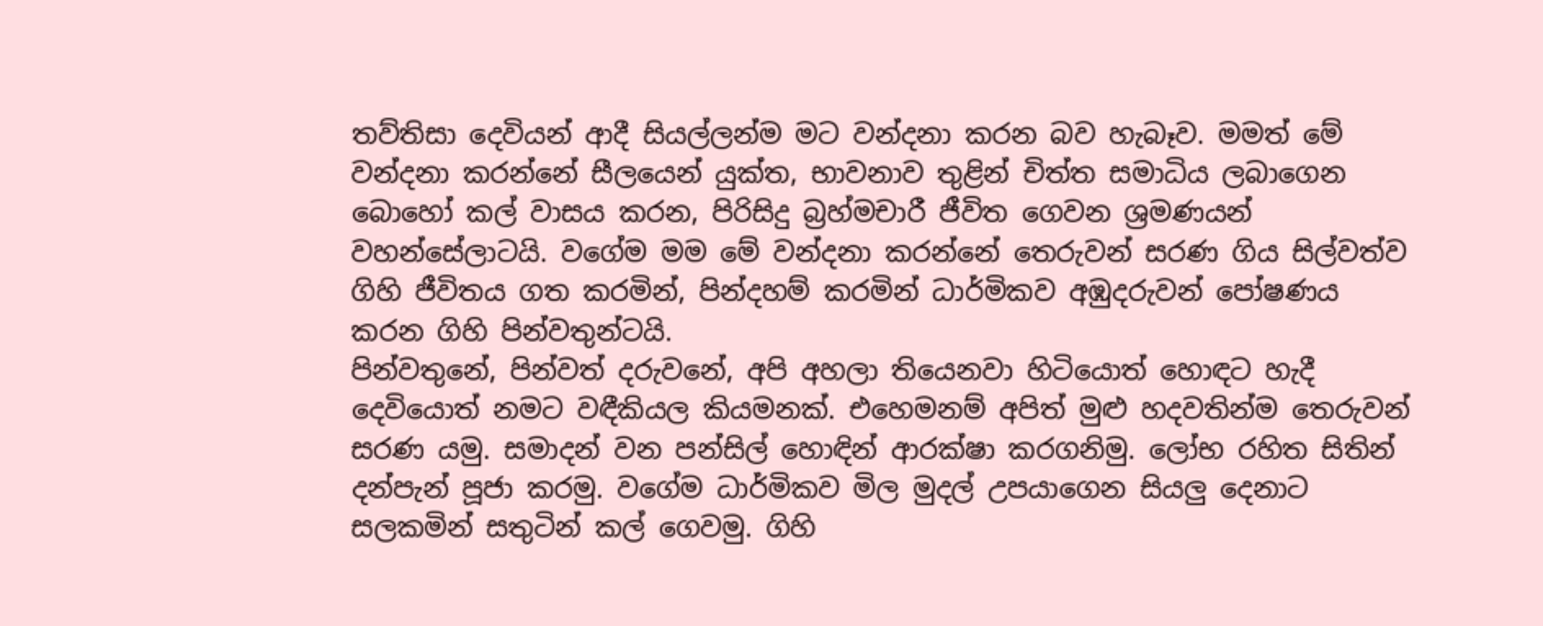තව්තිසා දෙවියන් ආදී සියල්ලන්ම මට වන්දනා කරන බව හැබෑව. මමත් මේ වන්දනා කරන්නේ සීලයෙන් යුක්ත, භාවනාව තුළින් චිත්ත සමාධිය ලබාගෙන බොහෝ කල් වාසය කරන, පිරිසිදු බ්‍රහ්මචාරී ජීවිත ගෙවන ශ්‍රමණයන් වහන්සේලාටයි. වගේම මම මේ වන්දනා කරන්නේ තෙරුවන් සරණ ගිය සිල්වත්ව ගිහි ජීවිතය ගත කරමින්, පින්දහම් කරමින් ධාර්මිකව අඹුදරුවන් පෝෂණය කරන ගිහි පින්වතුන්ටයි.
පින්වතුනේ, පින්වත් දරුවනේ, අපි අහලා තියෙනවා හිටියොත් හොඳට හැදී දෙවියොත් නමට වඳීකියල කියමනක්. එහෙමනම් අපිත් මුළු හදවතින්ම තෙරුවන් සරණ යමු. සමාදන් වන පන්සිල් හොඳින් ආරක්ෂා කරගනිමු. ලෝභ රහිත සිතින් දන්පැන් පූජා කරමු. වගේම ධාර්මිකව මිල මුදල් උපයාගෙන සියලු දෙනාට සලකමින් සතුටින් කල් ගෙවමු. ගිහි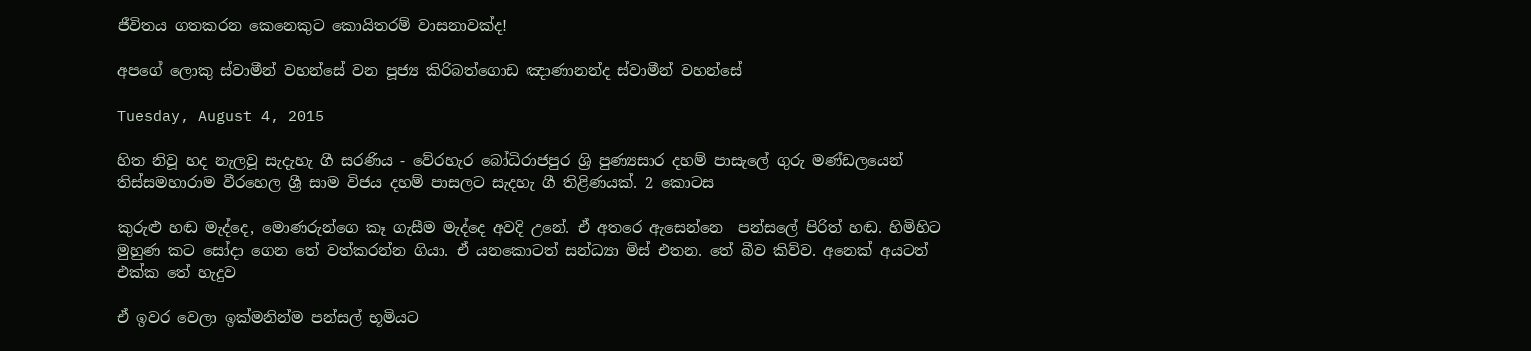ජීවිතය ගතකරන කෙනෙකුට කොයිතරම් වාසනාවක්ද!

අපගේ ලොකු ස්වාමීන් වහන්සේ වන පූජ්‍ය කිරිබත්ගොඩ ඤාණානන්ද ස්වාමීන් වහන්සේ

Tuesday, August 4, 2015

හිත නිවූ හද නැලවූ සැදැහැ ගී සරණිය - වේරහැර බෝධිරාජපුර ශ්‍රි පුණ්‍යසාර දහම් පාසැලේ ගුරු මණ්ඩලයෙන් තිස්සමහාරාම වීරහෙල ශ්‍රී සාම විජය දහම් පාසලට සැදහැ ගී තිළිණයක්. 2 කොටස

කුරුළු හඬ මැද්දෙ, මොණරුන්ගෙ කෑ ගැසීම මැද්දෙ අවදි උනේ. ඒ අතරෙ ඇසෙන්නෙ  පන්සලේ පිරිත් හඬ. හිමිහිට මුහුණ කට සෝදා ගෙන තේ වත්කරන්න ගියා. ඒ යනකොටත් සන්ධ්‍යා මිස් එතන. තේ බීව කිව්ව. අනෙක් අයටත් එක්ක තේ හැදුව

ඒ ඉවර වෙලා ඉක්මනින්ම පන්සල් භූමියට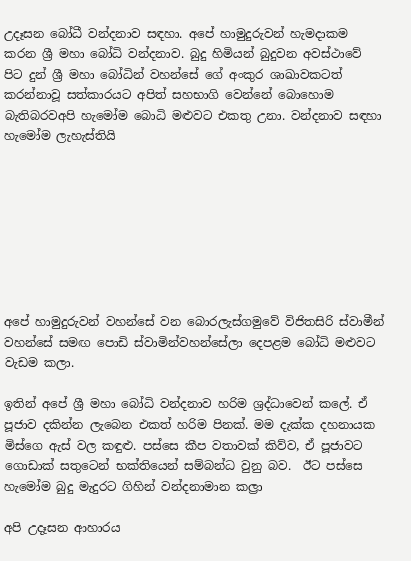උදෑසන බෝධී වන්දනාව සඳහා. අපේ හාමුදුරුවන් හැමදාකම කරන ශ්‍රී මහා බෝධි වන්දනාව. බුදු හිමියන් බුදුවන අවස්ථාවේ පිට දුන් ශ්‍රී මහා බෝධින් වහන්සේ ගේ අංකුර ශාඛාවකටත් කරන්නාවූ සත්කාරයට අපිත් සහභාගි වෙන්නේ බොහොම බැතිබරවඅපි හැමෝම බොධි මළුවට එකතු උනා. වන්දනාව සඳහා හැමෝම ලැහැස්තියි








අපේ හාමුදුරුවන් වහන්සේ වන බොරලැස්ගමුවේ විජිතසිරි ස්වාමීන් වහන්සේ සමඟ පොඩි ස්වාමින්වහන්සේලා දෙපළම බෝධි මළුවට වැඩම කලා.

ඉතින් අපේ ශ්‍රී මහා බෝධි වන්දනාව හරිම ශ්‍රද්ධාවෙන් කලේ. ඒ පූජාව දකින්න ලැබෙන එකත් හරිම පිනක්. මම දැක්ක දහනායක මිස්ගෙ ඇස් වල කඳුළු. පස්සෙ කීප වතාවක් කිව්ව, ඒ පූජාවට ගොඩාක් සතුටෙන් භක්තියෙන් සම්බන්ධ වුනු බව.  ඊට පස්සෙ හැමෝම බුදු මැදුරට ගිහින් වන්දනාමාන කල්‍රා

අපි උදෑසන ආහාරය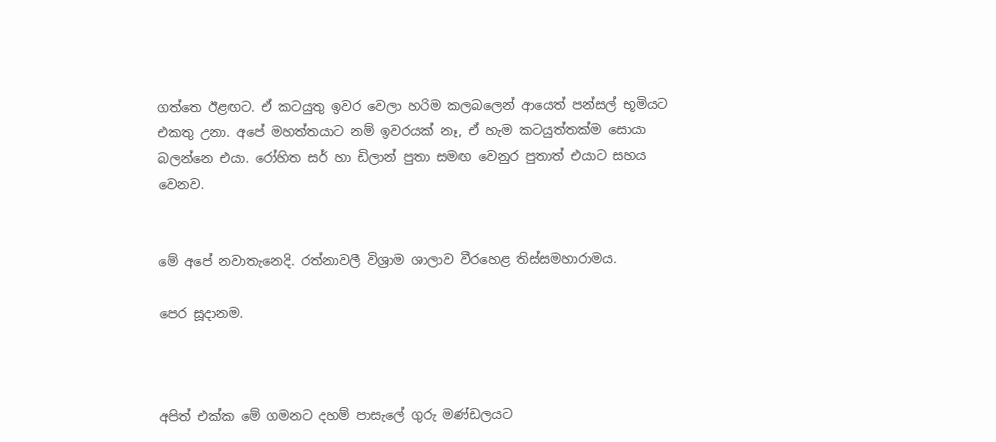ගත්තෙ ඊළඟට. ඒ කටයුතු ඉවර වෙලා හරිම කලබලෙන් ආයෙත් පන්සල් භූමියට එකතු උනා. අපේ මහත්තයාට නම් ඉවරයක් නෑ, ඒ හැම කටයුත්තක්ම සොයා බලන්නෙ එයා. රෝහිත සර් හා ඩිලාන් පුතා සමඟ වෙනුර පුතාත් එයාට සහය වෙනව.


මේ අපේ නවාතැනෙදි. රත්නාවලී විශ්‍රාම ශාලාව වීරහෙළ තිස්සමහාරාමය.

පෙර සූදානම.



අපිත් එක්ක මේ ගමනට දහම් පාසැලේ ගුරු මණ්ඩලයට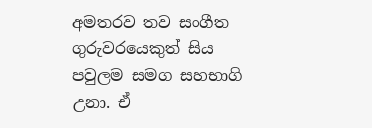අමතරව තව සංගීත ගුරුවරයෙකුත් සිය පවුලම සමග සහභාගි උනා. ඒ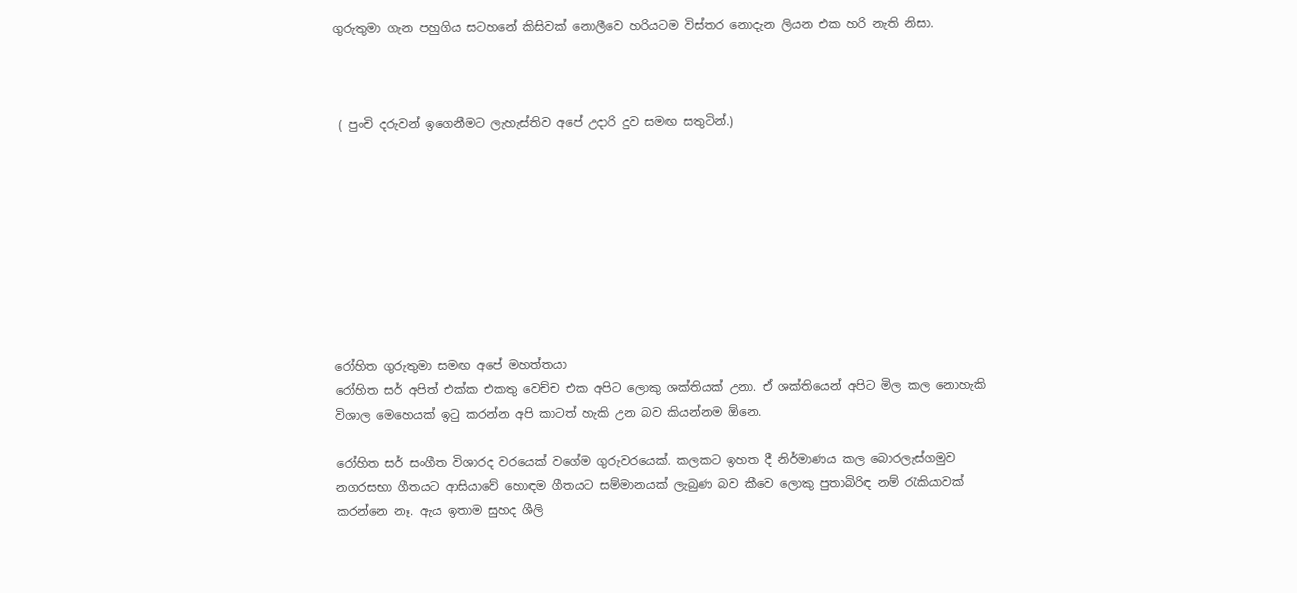ගුරුතුමා ගැන පහුගිය සටහනේ කිසිවක් නොලීවෙ හරියටම විස්තර නොදැන ලියන එක හරි නැති නිසා.



 ( පුංචි දරුවන් ඉගෙනීමට ලැහැස්තිව අපේ උදාරි දුව සමඟ සතුටින්.)









රෝහිත ගුරුතුමා සමඟ අපේ මහත්තයා
රෝහිත සර් අපිත් එක්ක එකතු වෙච්ච එක අපිට ලොකු ශක්තියක් උනා. ඒ ශක්තියෙන් අපිට මිල කල නොහැකි විශාල මෙහෙයක් ඉටු කරන්න අපි කාටත් හැකි උන බව කියන්නම ඕනෙ.

රෝහිත සර් සංගීත විශාරද වරයෙක් වගේම ගුරුවරයෙක්. කලකට ඉහත දී නිර්මාණය කල බොරලැස්ගමුව නගරසභා ගීතයට ආසියාවේ හොඳම ගීතයට සම්මානයක් ලැබුණ බව කීවෙ ලොකු පුතාබිරිඳ නම් රැකියාවක් කරන්නෙ නෑ. ඇය ඉතාම සුහද ශීලි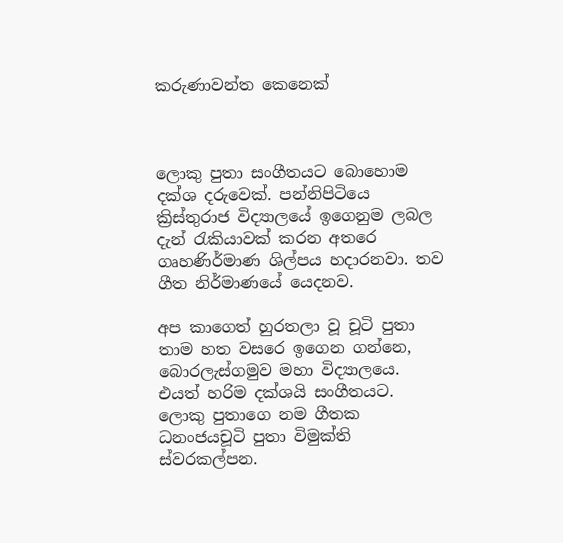කරුණාවන්ත කෙනෙක්



ලොකු පුතා සංගීතයට බොහොම දක්ශ දරුවෙක්. පන්නිපිටියෙ ක්‍රිස්තුරාජ විද්‍යාලයේ ඉගෙනුම ලබල දැන් රැකියාවක් කරන අතරෙ ගෘහණිර්මාණ ශිල්පය හදාරනවා. තව ගීත නිර්මාණයේ යෙදනව.

අප කාගෙත් හුරතලා වූ චූටි පුතා තාම හත වසරෙ ඉගෙන ගන්නෙ, බොරලැස්ගමුව මහා විද්‍යාලයෙ.  එයත් හරිම දක්ශයි සංගීතයට.  ලොකු පුතාගෙ නම ගීතක ධනංජයචූටි පුතා විමුක්ති ස්වරකල්පන.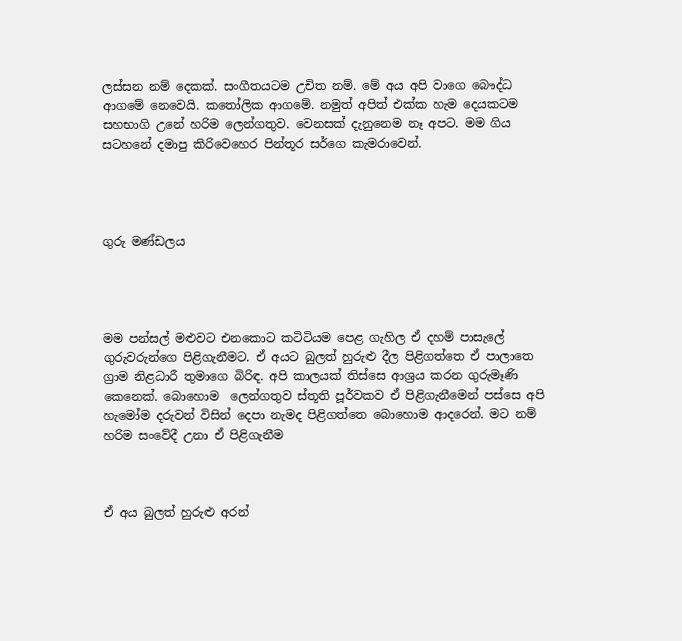ලස්සන නම් දෙකක්. සංගීතයටම උචිත නම්. මේ අය අපි වාගෙ බෞද්ධ ආගමේ නෙවෙයි. කතෝලික ආගමේ. නමුත් අපිත් එක්ක හැම දෙයකටම සහභාගි උනේ හරිම ලෙන්ගතුව. වෙනසක් දැනුනෙම නෑ අපට. මම ගිය සටහනේ දමාපු කිරිවෙහෙර පින්තූර සර්ගෙ කැමරාවෙන්.




ගුරු මණ්ඩලය




මම පන්සල් මළුවට එනකොට කටිටියම පෙළ ගැහිල ඒ දහම් පාසැලේ ගුරුවරුන්ගෙ පිළිගැනීමට. ඒ අයට බුලත් හුරුළු දීල පිළිගත්තෙ ඒ පාලාතෙ ග්‍රාම නිළධාරී තුමාගෙ බිරිඳ. අපි කාලයක් තිස්සෙ ආශ්‍රය කරන ගුරුමෑණි කෙනෙක්. බොහොම  ලෙන්ගතුව ස්තූති පූර්වකව ඒ පිළිගැනීමෙන් පස්සෙ අපි හැමෝම දරුවන් විසින් දෙපා නැමද පිළිගත්තෙ බොහොම ආදරෙන්. මට නම් හරිම සංවේදී උනා ඒ පිළිගැනීම



ඒ අය බුලත් හුරුළු අරන්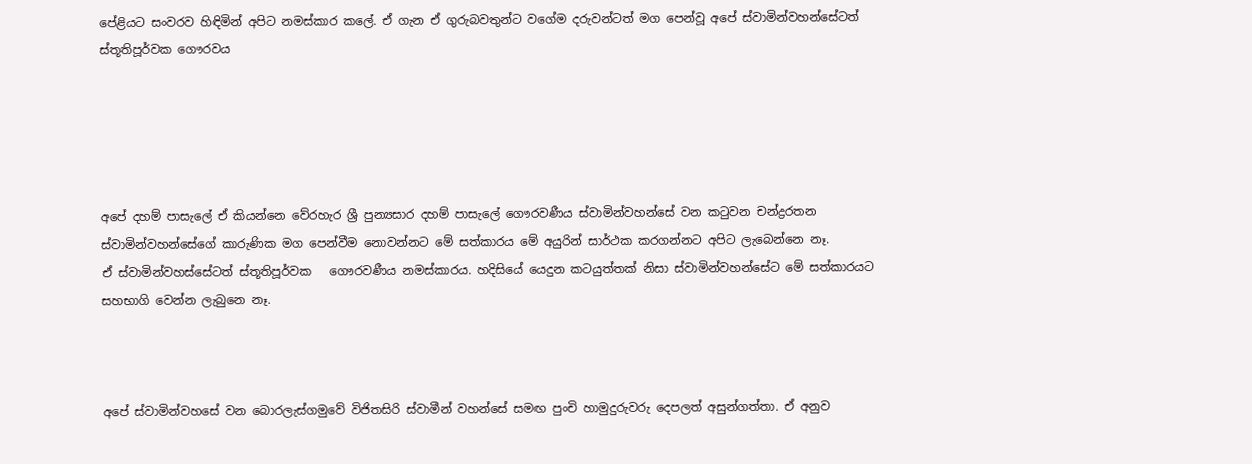පේළියට සංවරව හිඳිමින් අපිට නමස්කාර කලේ. ඒ ගැන ඒ ගුරුබවතුන්ට වගේම දරුවන්ටත් මග පෙන්වූ අපේ ස්වාමින්වහන්සේටත් ස්තූතිපූර්වක ගෞරවය





අපේ දහම් පාසැලේ ඒ කියන්නෙ වේරහැර ශ්‍රී පුන්‍යසාර දහම් පාසැලේ ගෞරවණීය ස්වාමින්වහන්සේ වන කටුවන චන්ද්‍රරතන ස්වාමින්වහන්සේගේ කාරුණික මග පෙන්වීම නොවන්නට මේ සත්කාරය මේ අයුරින් සාර්ථක කරගන්නට අපිට ලැබෙන්නෙ නෑ.
ඒ ස්වාමින්වහස්සේටත් ස්තූතිපූර්වක   ගෞරවණීය නමස්කාරය. හදිසියේ යෙදුන කටයුත්තක් නිසා ස්වාමින්වහන්සේට මේ සත්කාරයට සහභාගි වෙන්න ලැබුනෙ නෑ.



අපේ ස්වාමින්වහසේ වන බොරලැස්ගමුවේ විජිතසිරි ස්වාමීන් වහන්සේ සමඟ පුංචි හාමුදුරුවරු දෙපලත් අසුන්ගත්තා. ඒ අනුව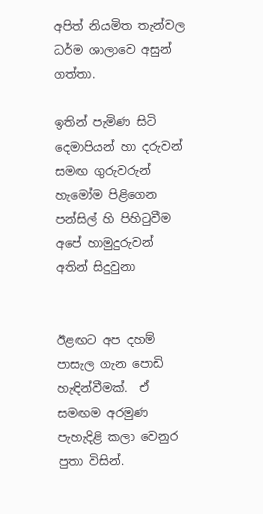අපිත් නියමිත තැන්වල ධර්ම ශාලාවෙ අසුන් ගත්තා.

ඉතින් පැමිණ සිටි දෙමාපියන් හා දරුවන් සමඟ ගුරුවරුන් හැමෝම පිළිගෙන පන්සිල් හි පිහිටුවීම අපේ හාමුදුරුවන් අතින් සිදුවුනා


ඊළඟට අප දහම් පාසැල ගැන පොඩි හැඳින්වීමක්.  ඒ සමඟම අරමුණ පැහැදිළි කලා වෙනුර පුතා විසින්.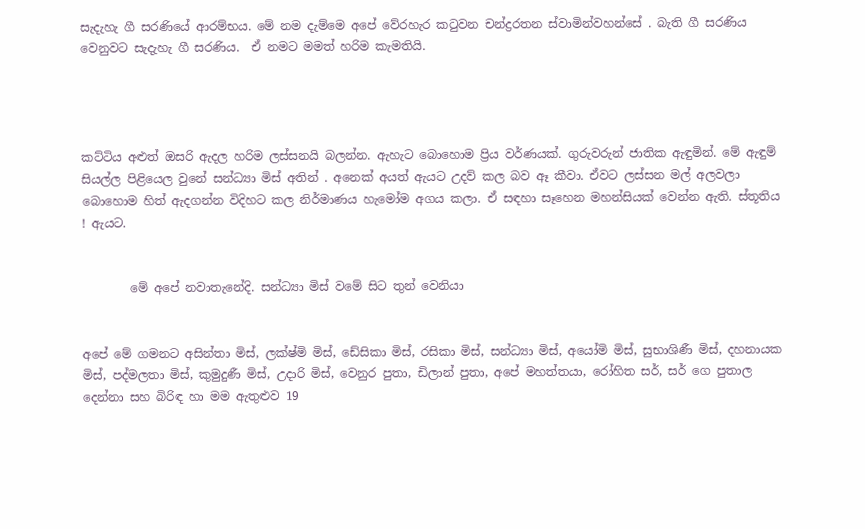සැදැහැ ගී සරණියේ ආරම්භය. මේ නම දැම්මෙ අපේ වේරහැර කටුවන චන්ද්‍රරතන ස්වාමින්වහන්සේ . බැති ගී සරණිය වෙනුවට සැදැහැ ගී සරණිය.  ඒ නමට මමත් හරිම කැමතියි.




කට්ටිය අළුත් ඔසරි ඇදල හරිම ලස්සනයි බලන්න. ඇහැට බොහොම ප්‍රිය වර්ණයක්. ගුරුවරුන් ජාතික ඇඳුමින්. මේ ඇඳුම් සියල්ල පිළියෙල වුනේ සන්ධ්‍යා මිස් අතින් . අනෙක් අයත් ඇයට උදව් කල බව ඈ කීවා. ඒවට ලස්සන මල් අලවලා බොහොම හිත් ඇදගන්න විදිහට කල නිර්මාණය හැමෝම අගය කලා. ඒ සඳහා සෑහෙන මහන්සියක් වෙන්න ඇති. ස්තූතිය ! ඇයට.


        මේ අපේ නවාතැනේදි. සන්ධ්‍යා මිස් වමේ සිට තුන් වෙනියා


අපේ මේ ගමනට අසින්තා මිස්, ලක්ෂ්මි මිස්, ඩේසිකා මිස්, රසිකා මිස්, සන්ධ්‍යා මිස්, අයෝමි මිස්, සුභාශිණී මිස්, දහනායක මිස්, පද්මලතා මිස්, කුමුදුණී මිස්, උදාරි මිස්, වෙනුර පුතා, ඩිලාන් පුතා, අපේ මහත්තයා, රෝහිත සර්, සර් ගෙ පුතාල දෙන්නා සහ බිරිඳ හා මම ඇතුළුව 19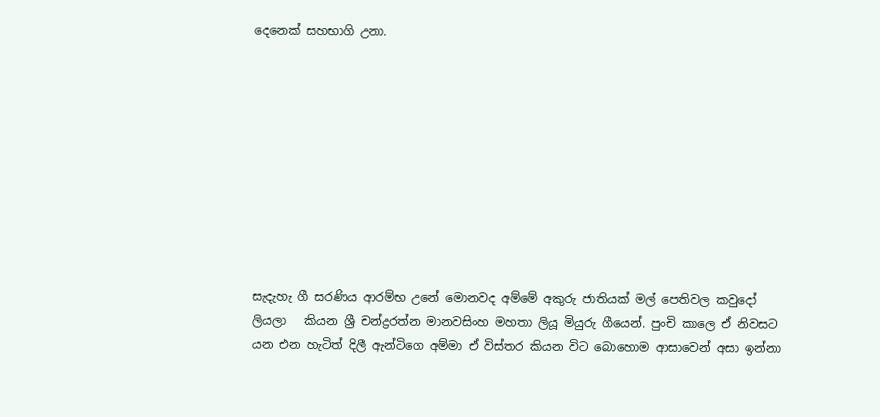දෙනෙක් සහභාගි උනා.










සැදැහැ ගී සරණිය ආරම්භ උනේ මොනවද අම්මේ අකුරු ජාතියක් මල් පෙතිවල කවුදෝ ලියලා   කියන ශ්‍රී චන්ද්‍රරත්න මානවසිංහ මහතා ලියූ මියුරු ගීයෙන්. පුංචි කාලෙ ඒ නිවසට යන එන හැටිත් දිලී ඇන්ටිගෙ අම්මා ඒ විස්තර කියන විට බොහොම ආසාවෙන් අසා ඉන්නා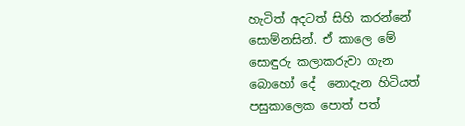හැටිත් අදටත් සිහි කරන්නේ සොම්නසින්. ඒ කාලෙ මේ සොඳුරු කලාකරුවා ගැන බොහෝ දේ  නොදැන හිටියත් පසුකාලෙක පොත් පත්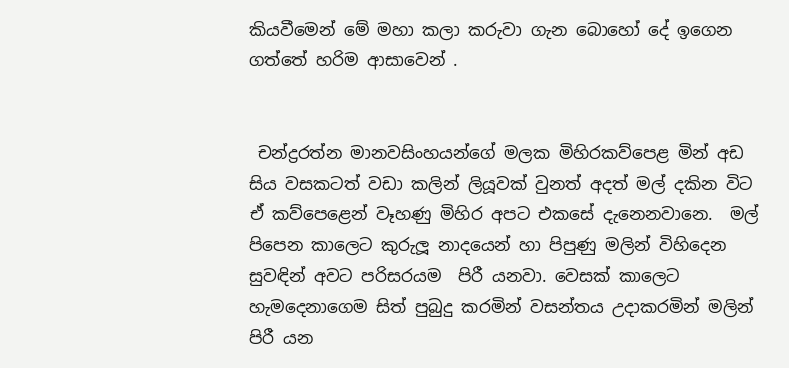කියවීමෙන් මේ මහා කලා කරුවා ගැන බොහෝ දේ ඉගෙන ගත්තේ හරිම ආසාවෙන් .


 චන්ද්‍රරත්න මානවසිංහයන්ගේ මලක මිහිරකව්පෙළ මින් අඩ සිය වසකටත් වඩා කලින් ලියූවක් වුනත් අදත් මල් දකින විට ඒ කව්පෙළෙන් වෑහණු මිහිර අපට එකසේ දැනෙනවානෙ.  මල් පිපෙන කාලෙට කුරුලූ නාදයෙන් හා පිපුණු මලින් විහිදෙන සුවඳින් අවට පරිසරයම  පිරී යනවා. වෙසක් කාලෙට  හැමදෙනාගෙම සිත් පුබුදු කරමින් වසන්තය උදාකරමින් මලින් පිරී යන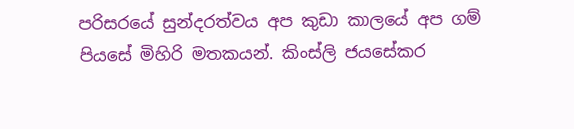පරිසරයේ සුන්දරත්වය අප කුඩා කාලයේ අප ගම් පියසේ මිහිරි මතකයන්. කිංස්ලි ජයසේකර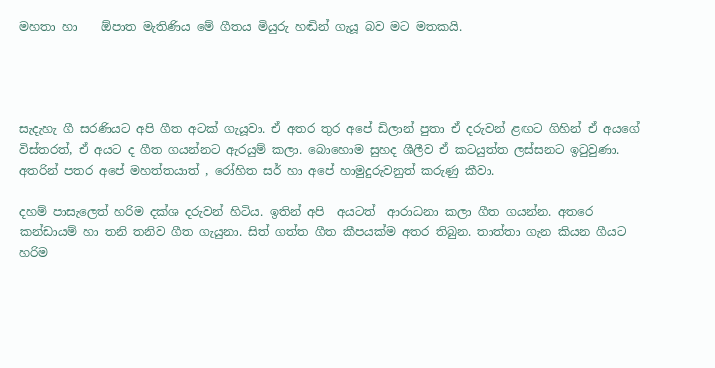මහතා හා    ඕපාත මැතිණිය මේ ගීතය මියුරු හඬින් ගැයූ බව මට මතකයි.




සැදැහැ ගී සරණියට අපි ගීත අටක් ගැයූවා. ඒ අතර තුර අපේ ඩිලාන් පුතා ඒ දරුවන් ළඟට ගිහින් ඒ අයගේ විස්තරත්, ඒ අයට ද ගීත ගයන්නට ඇරයුම් කලා. බොහොම සුහද ශීලීව ඒ කටයුත්ත ලස්සනට ඉටුවුණා. අතරින් පතර අපේ මහත්තයාත් , රෝහිත සර් හා අපේ හාමුදුරුවනුත් කරුණු කීවා.

දහම් පාසැලෙත් හරිම දක්ශ දරුවන් හිටිය. ඉතින් අපි  අයටත්  ආරාධනා කලා ගීත ගයන්න. අතරෙ කන්ඩායම් හා තනි තනිව ගීත ගැයුනා. සිත් ගත්ත ගීත කීපයක්ම අතර තිබුන. තාත්තා ගැන කියන ගීයට හරිම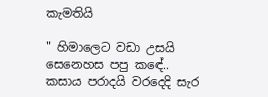කැමතියි

" හිමාලෙට වඩා උසයි සෙනෙහස පපු කඳේ.. කසාය පරාදයි වරදෙදි සැර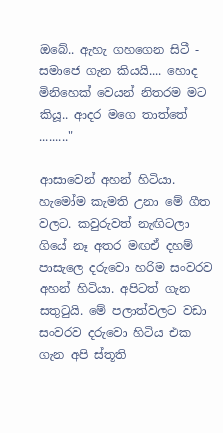ඔබේ.. ඇහැ ගහගෙන සිටී - සමාජෙ ගැන කියයි.... හොද මිනිහෙක් වෙයන් නිතරම මට කියූ.. ආදර මගෙ තාත්තේ   ........."

ආසාවෙන් අහන් හිටියා. හැමෝම කැමති උනා මේ ගීත වලට. කවුරුවත් නැඟිටලා ගියේ නෑ අතර මඟඒ දහම් පාසැලෙ දරුවො හරිම සංවරව අහන් හිටියා. අපිටත් ගැන සතුටුයි. මේ පලාත්වලට වඩා සංවරව දරුවො හිටිය එක ගැන අපි ස්තූති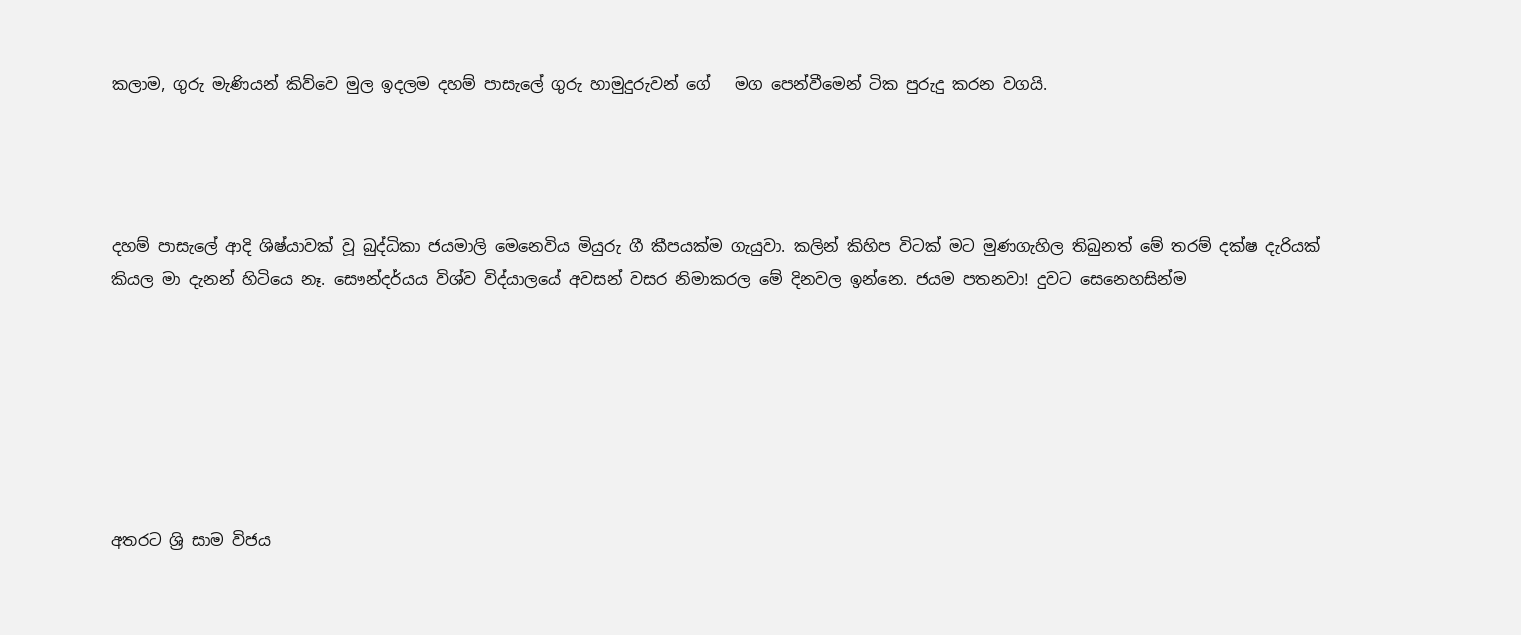කලාම, ගුරු මැණියන් කිව්වෙ මුල ඉදලම දහම් පාසැලේ ගුරු හාමුදුරුවන් ගේ   මග පෙන්වීමෙන් ටික පුරුදු කරන වගයි.




දහම් පාසැලේ ආදි ශිෂ්යාවක් වූ බුද්ධිකා ජයමාලි මෙනෙවිය මියුරු ගී කීපයක්ම ගැයුවා. කලින් කිහිප විටක් මට මුණගැහිල තිබුනත් මේ තරම් දක්ෂ දැරියක් කියල මා දැනන් හිටියෙ නෑ. සෞන්දර්යය විශ්ව විද්යාලයේ අවසන් වසර නිමාකරල මේ දිනවල ඉන්නෙ. ජයම පතනවා! දුවට සෙනෙහසින්ම







අතරට ශ්‍රි සාම විජය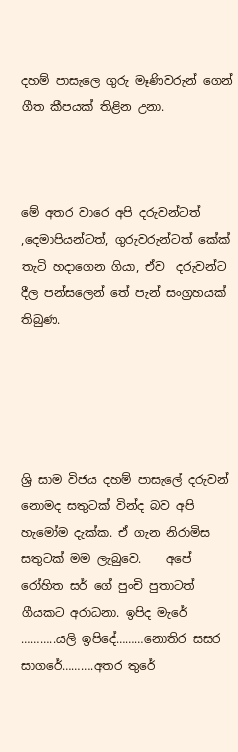දහම් පාසැලෙ ගුරු මෑණිවරුන් ගෙන් ගීත කීපයක් තිළින උනා.



මේ අතර වාරෙ අපි දරුවන්ටත් ,දෙමාපියන්ටත්, ගුරුවරුන්ටත් කේක් තැටි හදාගෙන ගියා, ඒව  දරුවන්ට දීල පන්සලෙන් තේ පැන් සංග්‍රහයක් තිබුණ.





ශ්‍රි සාම විජය දහම් පාසැලේ දරුවන් නොමද සතුටක් වින්ද බව අපි හැමෝම දැක්ක. ඒ ගැන නිරාමිස සතුටක් මම ලැබුවෙ.    අපේ රෝහිත සර් ගේ පුංචි පුතාටත් ගීයකට අරාධනා. ඉපිද මැරේ   ………..යලි ඉපිදේ………නොතිර සසර සාගරේ……….අතර තුරේ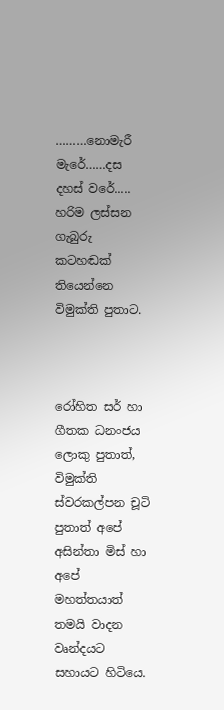………නොමැරී මැරේ……දස දහස් වරේ.....   හරිම ලස්සන ගැබුරු කටහඬක් තියෙන්නෙ විමුක්ති පුතාට.



රෝහිත සර් හා ගීතක ධනංජය ලොකු පුතාත්, විමුක්ති ස්වරකල්පන චූටි පුතාත් අපේ අසින්තා මිස් හා අපේ මහත්තයාත් තමයි වාදන වෘන්දයට සහායට හිටියෙ.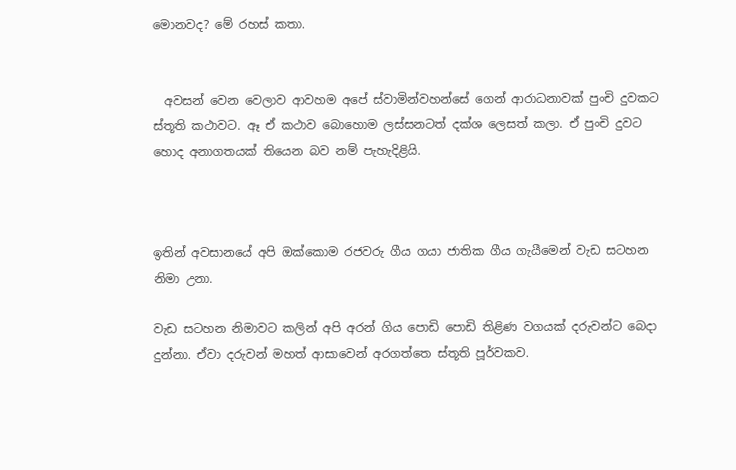මොනවද? මේ රහස් කතා.


  අවසන් වෙන වෙලාව ආවහම අපේ ස්වාමින්වහන්සේ ගෙන් ආරාධනාවක් පුංචි දුවකට ස්තූති කථාවට. ඈ ඒ කථාව බොහොම ලස්සනටත් දක්ශ ලෙසත් කලා. ඒ පුංචි දුවට හොද අනාගතයක් තියෙන බව නම් පැහැදිළියි.



ඉතින් අවසානයේ අපි ඔක්කොම රජවරු ගීය ගයා ජාතික ගීය ගැයීමෙන් වැඩ සටහන නිමා උනා.

වැඩ සටහන නිමාවට කලින් අපි අරන් ගිය පොඩි පොඩි තිළිණ වගයක් දරුවන්ට බෙදා දුන්නා. ඒවා දරුවන් මහත් ආසාවෙන් අරගත්තෙ ස්තූති පූර්වකව.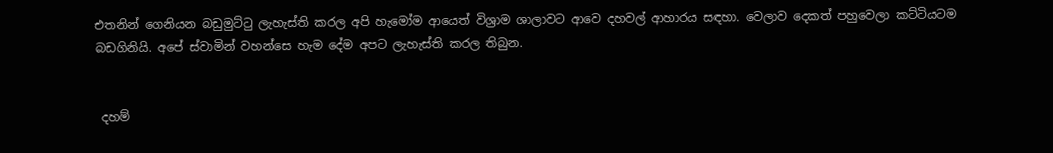එතනින් ගෙනියන බඩුමුට්ටු ලැහැස්ති කරල අපි හැමෝම ආයෙත් විශ්‍රාම ශාලාවට ආවෙ දහවල් ආහාරය සඳහා. වෙලාව දෙකත් පහුවෙලා කට්ටියටම බඩගිනියි. අපේ ස්වාමින් වහන්සෙ හැම දේම අපට ලැහැස්ති කරල තිබුන.


 දහම්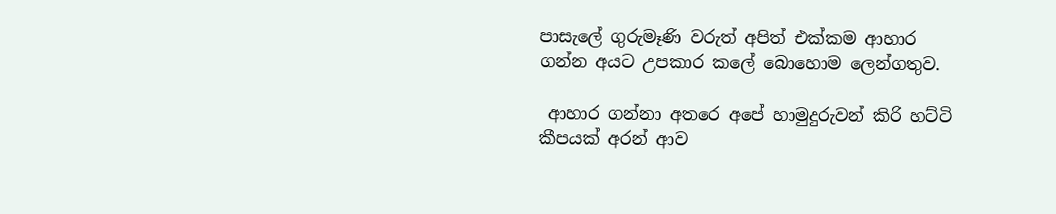පාසැලේ ගුරුමෑණි වරුත් අපිත් එක්කම ආහාර ගන්න අයට උපකාර කලේ බොහොම ලෙන්ගතුව.

 ආහාර ගන්නා අතරෙ අපේ හාමුදුරුවන් කිරි හට්ටි කීපයක් අරන් ආව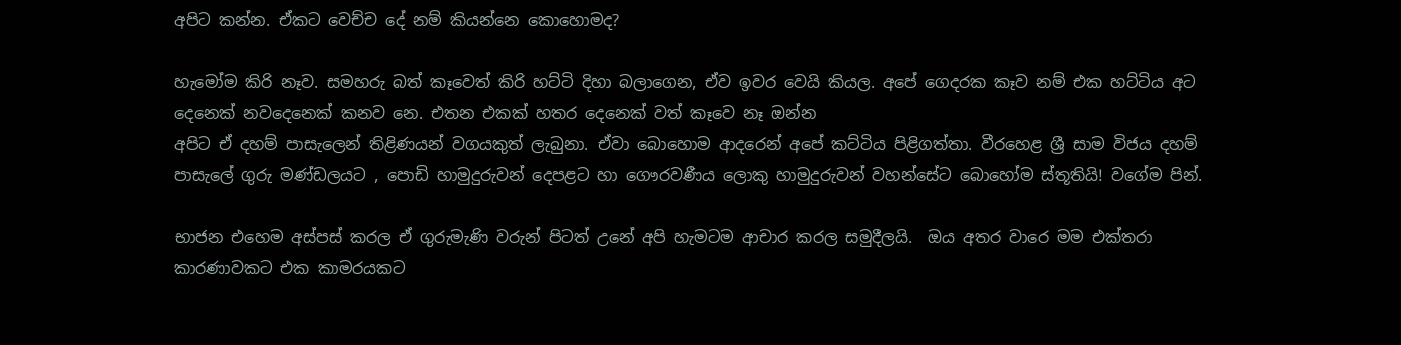අපිට කන්න. ඒකට වෙච්ච දේ නම් කියන්නෙ කොහොමද?

හැමෝම කිරි නෑව. සමහරු බත් කෑවෙත් කිරි හට්ටි දිහා බලාගෙන, ඒව ඉවර වෙයි කියල. අපේ ගෙදරක කෑව නම් එක හට්ටිය අට දෙනෙක් නවදෙනෙක් කනව නෙ. එතන එකක් හතර දෙනෙක් වත් කෑවෙ නෑ ඔන්න
අපිට ඒ දහම් පාසැලෙන් තිළිණයන් වගයකුත් ලැබුනා. ඒවා බොහොම ආදරෙන් අපේ කට්ටිය පිළිගත්තා. වීරහෙළ ශ්‍රී සාම විජය දහම් පාසැලේ ගුරු මණ්ඩලයට , පොඩි හාමුදුරුවන් දෙපළට හා ගෞරවණීය ලොකු හාමුදුරුවන් වහන්සේට බොහෝම ස්තූතියි! වගේම පින්.

භාජන එහෙම අස්පස් කරල ඒ ගුරුමැණි වරුන් පිටත් උනේ අපි හැමටම ආචාර කරල සමුදීලයි.  ඔය අතර වාරෙ මම එක්තරා කාරණාවකට එක කාමරයකට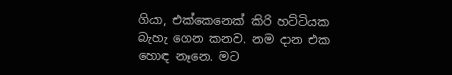ගියා, එක්කෙනෙක් කිරි හට්ටියක බැහැ ගෙන කනව. නම දාන එක හොඳ නෑනෙ. මට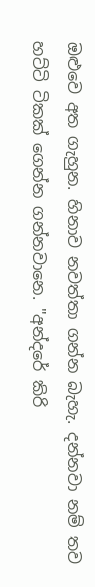ඔළුවෙ අත ගැහුන. හිනාව නවත්තා ගන්න බැහැ. දන්නවා නම් තව හට්ටි ටිකක් ගෙන්න ගන්නවානෙ. "අන්දරේ කිරි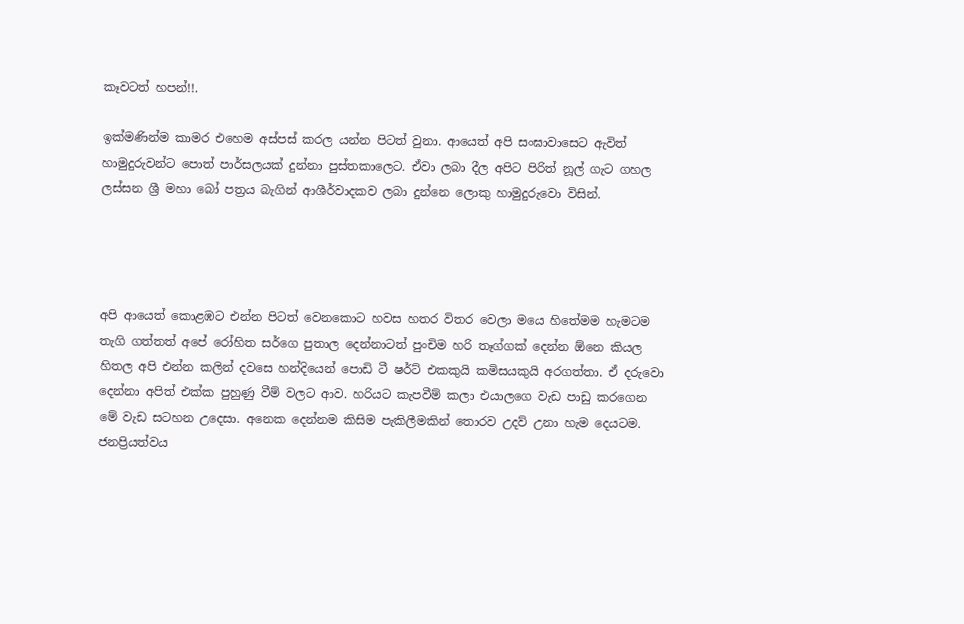කෑවටත් හපන්!!.

ඉක්මණින්ම කාමර එහෙම අස්පස් කරල යන්න පිටත් වුනා. ආයෙත් අපි සංඝාවාසෙට ඇවිත් හාමුදුරුවන්ට පොත් පාර්සලයක් දුන්නා පුස්තකාලෙට. ඒවා ලබා දීල අපිට පිරිත් නූල් ගැට ගහල ලස්සන ශ්‍රී මහා බෝ පත්‍රය බැගින් ආශීර්වාදකව ලබා දුන්නෙ ලොකු හාමුදුරුවො විසින්.




අපි ආයෙත් කොළඹට එන්න පිටත් වෙනකොට හවස හතර විතර වෙලා මයෙ හිතේමම හැමටම තැගි ගත්තත් අපේ රෝහිත සර්ගෙ පුතාල දෙන්නාටත් පුංචිම හරි තෑග්ගක් දෙන්න ඕනෙ කියල හිතල අපි එන්න කලින් දවසෙ හන්දියෙන් පොඩි ටී ෂර්ට් එකකුයි කමිසයකුයි අරගත්තා. ඒ දරුවො දෙන්නා අපිත් එක්ක පුහුණු වීම් වලට ආව. හරියට කැපවීම් කලා එයාලගෙ වැඩ පාඩු කරගෙන මේ වැඩ සටහන උදෙසා. අනෙක දෙන්නම කිසිම පැකිලීමකින් තොරව උදව් උනා හැම දෙයටම. ජනප්‍රියත්වය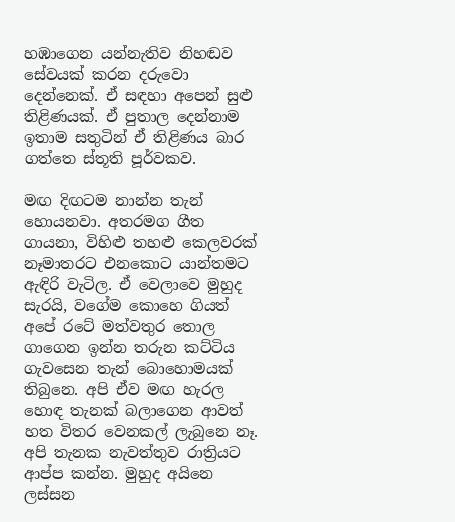හඹාගෙන යන්නැතිව නිහඬව සේවයක් කරන දරුවො දෙන්නෙක්. ඒ සඳහා අපෙන් සුළු තිළිණයක්. ඒ පුතාල දෙන්නාම ඉතාම සතුටින් ඒ තිළිණය බාර ගත්තෙ ස්තූති පූර්වකව.

මඟ දිඟටම නාන්න තැන් හොයනවා. අතරමග ගීත ගායනා, විහිළු තහළු කෙලවරක් නෑමාතරට එනකොට යාන්තමට ඇඳිරි වැටිල. ඒ වෙලාවෙ මුහුද සැරයි, වගේම කොහෙ ගියත් අපේ රටේ මත්වතුර තොල ගාගෙන ඉන්න තරුන කට්ටිය ගැවසෙන තැන් බොහොමයක් තිබුනෙ. අපි ඒව මඟ හැරල හොඳ තැනක් බලාගෙන ආවත් හත විතර වෙනකල් ලැබුනෙ නෑ. අපි තැනක නැවත්තුව රාත්‍රියට ආප්ප කන්න. මුහුද අයිනෙ ලස්සන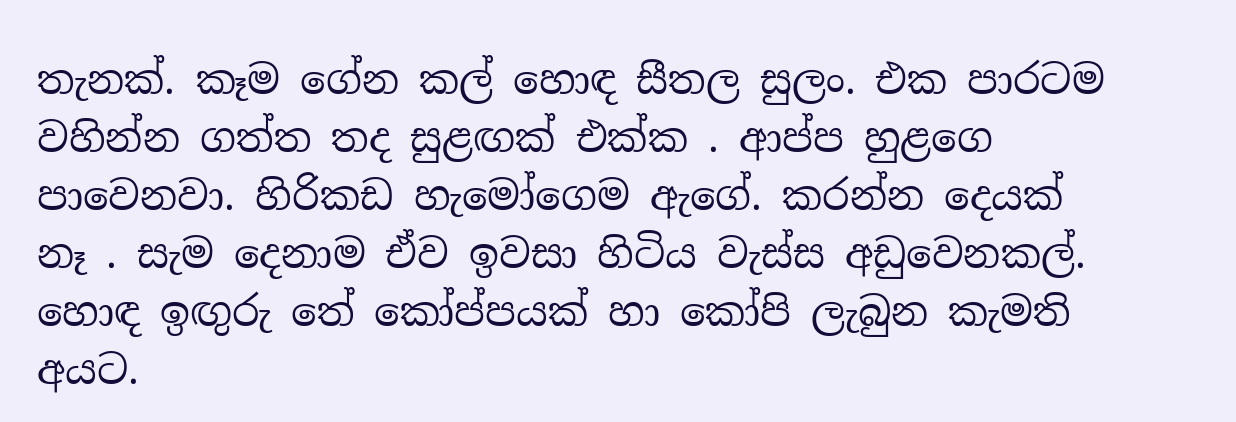තැනක්. කෑම ගේන කල් හොඳ සීතල සුලං. එක පාරටම වහින්න ගත්ත තද සුළඟක් එක්ක . ආප්ප හුළගෙ පාවෙනවා. හිරිකඩ හැමෝගෙම ඇගේ. කරන්න දෙයක් නෑ . සැම දෙනාම ඒව ඉවසා හිටිය වැස්ස අඩුවෙනකල්. හොඳ ඉඟුරු තේ කෝප්පයක් හා කෝපි ලැබුන කැමති අයට.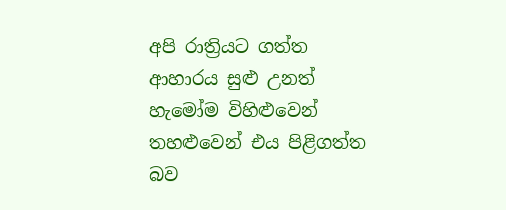අපි රාත්‍රියට ගත්ත ආහාරය සුළු උනත් හැමෝම විහිළුවෙන් තහළුවෙන් එය පිළිගත්ත බව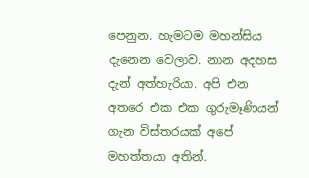පෙනුන. හැමටම මහන්සිය දැනෙන වෙලාව. නාන අදහස දැන් අත්හැරියා. අපි එන අතරෙ එක එක ගුරුමෑණියන් ගැන විස්තරයක් අපේ මහත්තයා අතින්.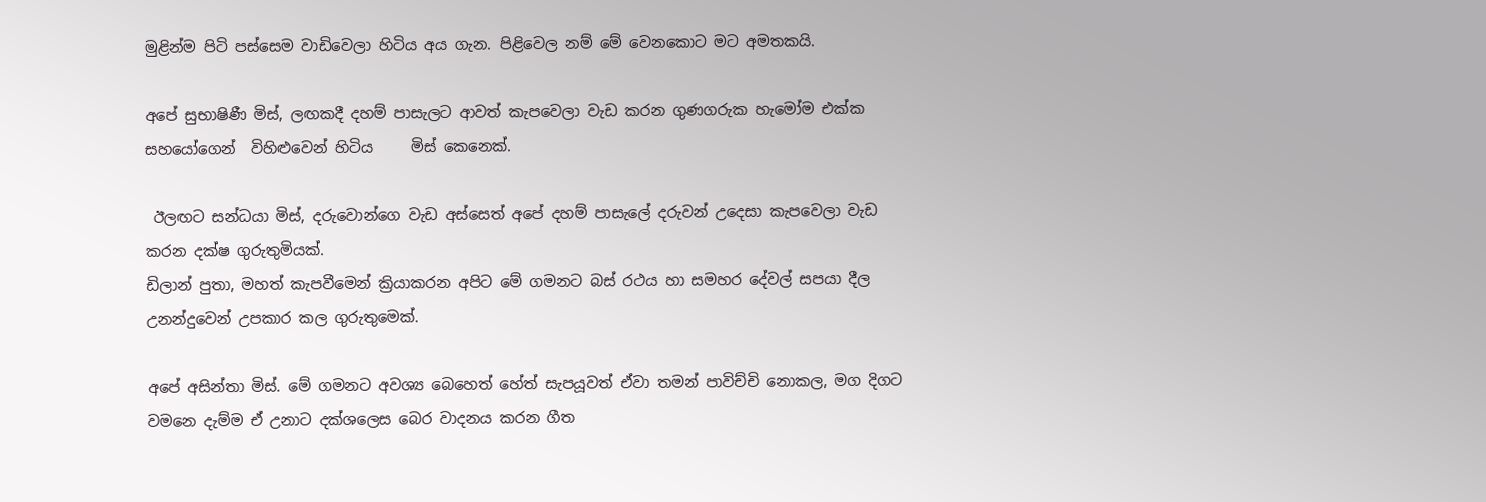මුළින්ම පිටි පස්සෙම වාඩිවෙලා හිටිය අය ගැන. පිළිවෙල නම් මේ වෙනකොට මට අමතකයි.

අපේ සුභාෂිණී මිස්, ලඟකදී දහම් පාසැලට ආවත් කැපවෙලා වැඩ කරන ගුණගරුක හැමෝම එක්ක සහයෝගෙන්  විහිළුවෙන් හිටිය     මිස් කෙනෙක්.

 ඊලඟට සන්ධ‍යා මිස්, දරුවොන්ගෙ වැඩ අස්සෙත් අපේ දහම් පාසැලේ දරුවන් උදෙසා කැපවෙලා වැඩ කරන දක්ෂ ගුරුතුමියක්.
ඩිලාන් පුතා, මහත් කැපවීමෙන් ක්‍රියාකරන අපිට මේ ගමනට බස් රථය හා සමහර දේවල් සපයා දීල උනන්දුවෙන් උපකාර කල ගුරුතුමෙක්.

අපේ අසින්තා මිස්. මේ ගමනට අවශ්‍ය බෙහෙත් හේත් සැපයූවත් ඒවා තමන් පාවිච්චි නොකල, මග දිගට වමනෙ දැම්ම ඒ උනාට දක්ශලෙස බෙර වාදනය කරන ගීත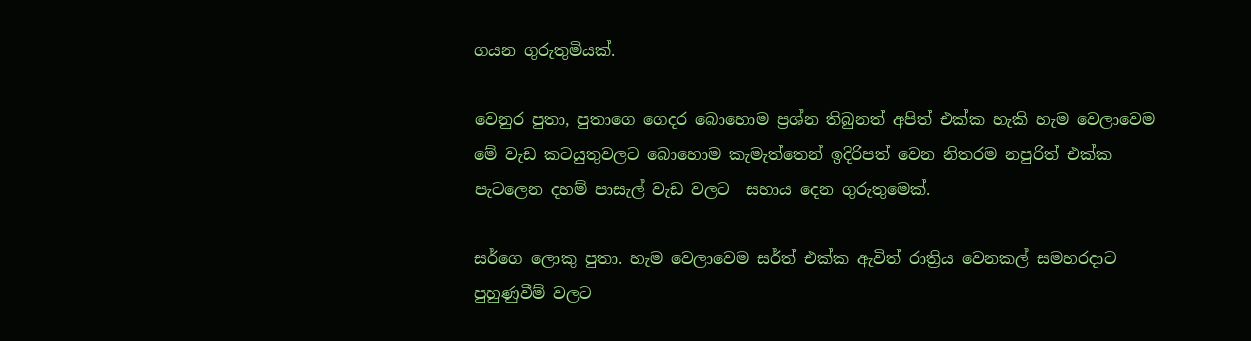ගයන ගුරුතුමියක්.

වෙනුර පුතා, පුතාගෙ ගෙදර බොහොම ප්‍රශ්න තිබුනත් අපිත් එක්ක හැකි හැම වෙලාවෙම මේ වැඩ කටයුතුවලට බොහොම කැමැත්තෙන් ඉදිරිපත් වෙන නිතරම නපුරිත් එක්ක පැටලෙන දහම් පාසැල් වැඩ වලට  සහාය දෙන ගුරුතුමෙක්.

සර්ගෙ ලොකු පුතා. හැම වෙලාවෙම සර්ත් එක්ක ඇවිත් රාත්‍රිය වෙනකල් සමහරදාට පුහුණුවීම් වලට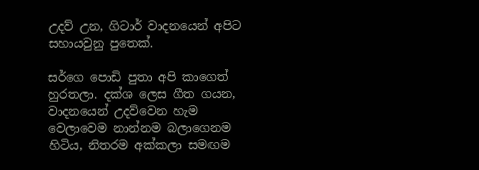උදව් උන, ගිටාර් වාදනයෙන් අපිට සහායවුනු පුතෙක්.

සර්ගෙ පොඩි පුතා අපි කාගෙත් හුරතලා. දක්ශ ලෙස ගීත ගයන,  වාදනයෙන් උදව්වෙන හැම වෙලාවෙම නාන්නම බලාගෙනම හිටිය, නිතරම අක්කලා සමඟම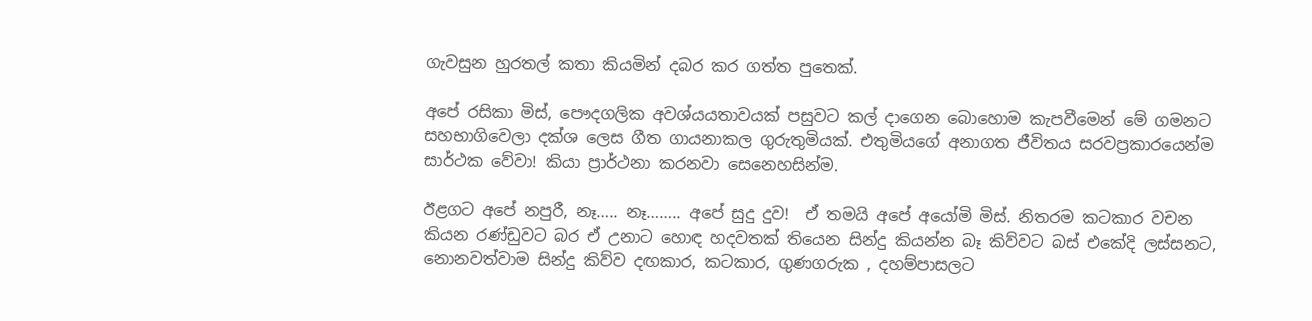ගැවසුන හුරතල් කතා කියමින් දබර කර ගත්ත පුතෙක්.

අපේ රසිකා මිස්, පෞදගලික අවශ්ය‍යතාවයක් පසුවට කල් දාගෙන බොහොම කැපවීමෙන් මේ ගමනට සහභාගිවෙලා දක්ශ ලෙස ගීත ගායනාකල ගුරුතුමියක්. එතුමියගේ අනාගත ජීවිතය සරවප්‍රකාරයෙන්ම සාර්ථක වේවා! කියා ප්‍රාර්ථනා කරනවා සෙනෙහසින්ම.

ඊළගට අපේ නපුරී, නෑ….. නෑ…….. අපේ සුදු දුව!  ඒ තමයි අපේ අයෝමි මිස්. නිතරම කටකාර වචන කියන රණ්ඩුවට බර ඒ උනාට හොඳ හදවතක් තියෙන සින්දු කියන්න බෑ කිව්වට බස් එකේදි ලස්සනට, නොනවත්වාම සින්දු කිව්ව දඟකාර, කටකාර, ගුණගරුක , දහම්පාසලට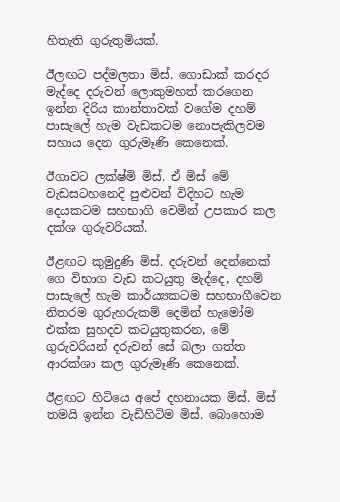හිතැති ගුරුතුමියක්.

ඊලඟට පද්මලතා මිස්. ගොඩාක් කරදර මැද්දෙ දරුවන් ලොකුමහත් කරගෙන ඉන්න දිරිය කාන්තාවක් වගේම දහම් පාසැලේ හැම වැඩකටම නොපැකිලවම සහාය දෙන ගුරුමෑණි කෙනෙක්.

ඊගාවට ලක්ෂ්මි මිස්. ඒ මිස් මේ වැඩසටහනෙදි පුළුවන් විදිහට හැම දෙයකටම සහභාගි වෙමින් උපකාර කල දක්ශ ගුරුවරියක්.

ඊළඟට කුමුදුණි මිස්. දරුවන් දෙන්නෙක් ගෙ විභාග වැඩ කටයුතු මැද්දෙ, දහම් පාසැලේ හැම කාර්ය්‍යකටම සහභාගීවෙන නිතරම ගුරුහරුකම් දෙමින් හැමෝම එක්ක සුහදව කටයුතුකරන, මේ ගුරුවරියන් දරුවන් සේ බලා ගත්ත ආරක්ශා කල ගුරුමෑණි කෙනෙක්.

ඊළඟට හිටියෙ අපේ දහනායක මිස්. මිස් තමයි ඉන්න වැඩිහිටිම මිස්. බොහොම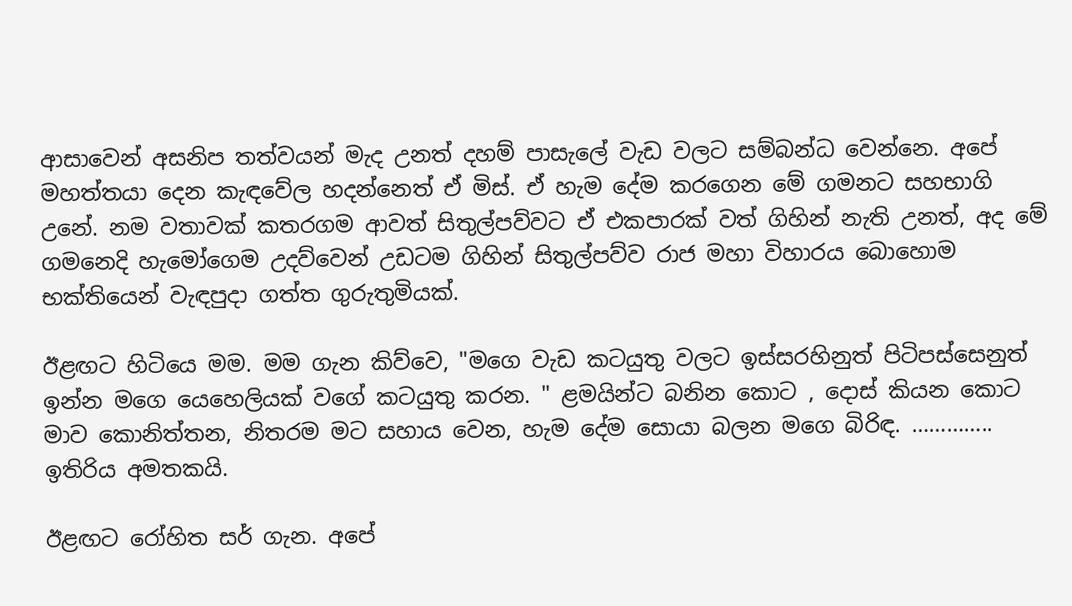ආසාවෙන් අසනිප තත්වයන් මැද උනත් දහම් පාසැලේ වැඩ වලට සම්බන්ධ වෙන්නෙ. අපේ මහත්තයා දෙන කැඳවේල හදන්නෙත් ඒ මිස්. ඒ හැම දේම කරගෙන මේ ගමනට සහභාගි උනේ. නම වතාවක් කතරගම ආවත් සිතුල්පව්වට ඒ එකපාරක් වත් ගිහින් නැති උනත්, අද මේ ගමනෙදි හැමෝගෙම උදව්වෙන් උඩටම ගිහින් සිතුල්පව්ව රාජ මහා විහාරය බොහොම භක්තියෙන් වැඳපුදා ගත්ත ගුරුතුමියක්.

ඊළඟට හිටියෙ මම. මම ගැන කිව්වෙ, "මගෙ වැඩ කටයුතු වලට ඉස්සරහිනුත් පිටිපස්සෙනුත් ඉන්න මගෙ යෙහෙලියක් වගේ කටයුතු කරන. " ළමයින්ට බනින කොට , දොස් කියන කොට මාව කොනිත්තන, නිතරම මට සහාය වෙන, හැම දේම සොයා බලන මගෙ බිරිඳ. ………….. ඉතිරිය අමතකයි.

ඊළඟට රෝහිත සර් ගැන. අපේ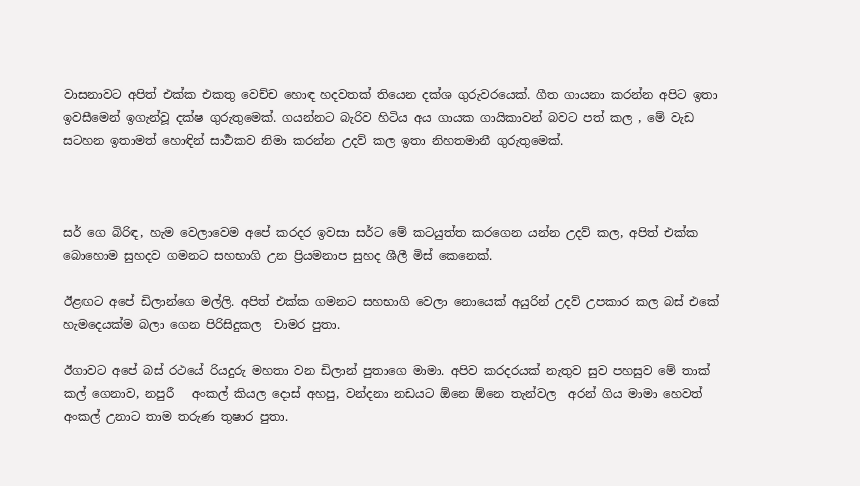වාසනාවට අපිත් එක්ක එකතු වෙච්ච හොඳ හදවතක් තියෙන දක්ශ ගුරුවරයෙක්. ගීත ගායනා කරන්න අපිට ඉතා ඉවසීමෙන් ඉගැන්වූ දක්ෂ ගුරුතුමෙක්. ගයන්නට බැරිව හිටිය අය ගායක ගායිකාවන් බවට පත් කල , මේ වැඩ සටහන ඉතාමත් හොඳින් සාර්‍ථකව නිමා කරන්න උදව් කල ඉතා නිහතමානී ගුරුතුමෙක්.



සර් ගෙ බිරිඳ, හැම වෙලාවෙම අපේ කරදර ඉවසා සර්ට මේ කටයුත්ත කරගෙන යන්න උදව් කල, අපිත් එක්ක බොහොම සුහදව ගමනට සහභාගි උන ප්‍රියමනාප සුහද ශීලී මිස් කෙනෙක්.

ඊළඟට අපේ ඩිලාන්ගෙ මල්ලි. අපිත් එක්ක ගමනට සහභාගි වෙලා නොයෙක් අයුරින් උදව් උපකාර කල බස් එකේ හැමදෙයක්ම බලා ගෙන පිරිසිදුකල  චාමර පුතා.

ඊගාවට අපේ බස් රථයේ රියදුරු මහතා වන ඩිලාන් පුතාගෙ මාමා. අපිව කරදරයක් නැතුව සුව පහසුව මේ තාක් කල් ගෙනාව, නපුරී   අංකල් කියල දොස් අහපු, වන්දනා නඩයට ඕනෙ ඕනෙ තැන්වල  අරන් ගිය මාමා හෙවත්  අංකල් උනාට තාම තරුණ තුෂාර පුතා.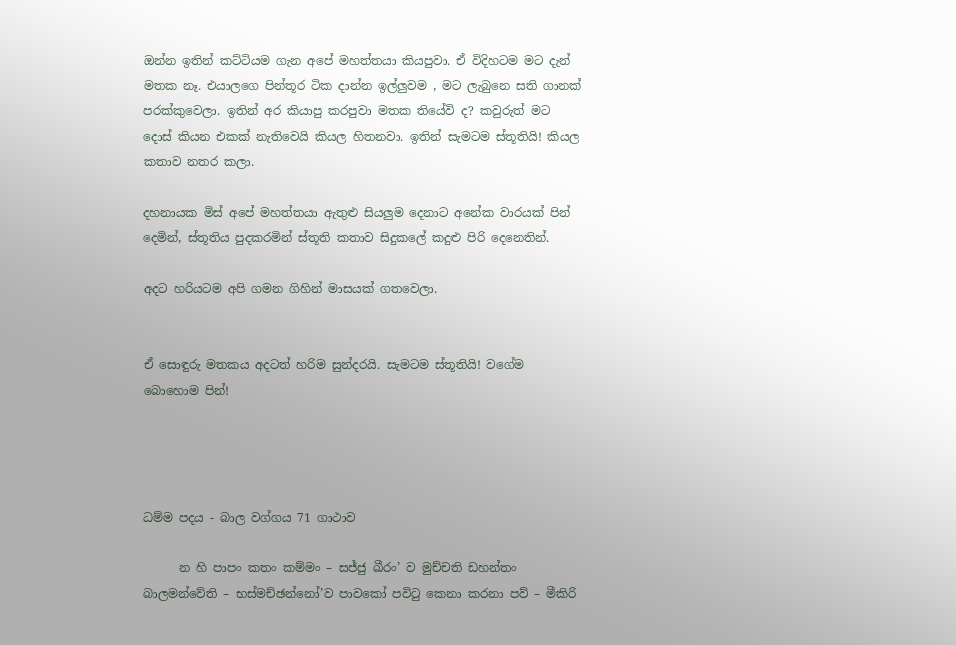ඔන්න ඉතින් කට්ටියම ගැන අපේ මහත්තයා කියපුවා. ඒ විදිහටම මට දැන් මතක නෑ. එයාලගෙ පින්තූර ටික දාන්න ඉල්ලුවම , මට ලැබුනෙ සති ගානක් පරක්කුවෙලා. ඉතින් අර කියාපු කරපුවා මතක තියේවි ද? කවුරුත් මට දොස් කියන එකක් නැතිවෙයි කියල හිතනවා. ඉතින් සැමටම ස්තූතියි! කියල කතාව නතර කලා.

දහනායක මිස් අපේ මහත්තයා ඇතුළු සියලුම දෙනාට අනේක වාරයක් පින් දෙමින්, ස්තූතිය පුදකරමින් ස්තූති කතාව සිදුකලේ කදුළු පිරි දෙනෙතින්.

අදට හරියටම අපි ගමන ගිහින් මාසයක් ගතවෙලා.


ඒ සොඳුරු මතකය අදටත් හරිම සුන්දරයි. සැමටම ස්තූතියි! වගේම බොහොම පින්!




ධම්ම පදය - බාල වග්ගය 71 ගාථාව

      න හි පාපං කතං කම්මං – සජ්ජු ඛීරං’ ව මුච්චති ඩහන්තං බාලමන්වේති – භස්මච්ඡන්නෝ’ව පාවකෝ පවිටු කෙනා කරනා පව් – මීකිරි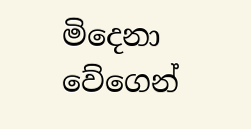මිදෙනා වේගෙන්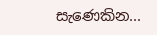සැණෙකින...